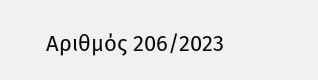Αριθμός 206/2023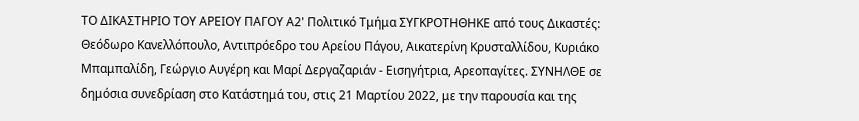ΤΟ ΔΙΚΑΣΤΗΡΙΟ ΤΟΥ ΑΡΕΙΟΥ ΠΑΓΟΥ Α2' Πολιτικό Τμήμα ΣΥΓΚΡΟΤΗΘΗΚΕ από τους Δικαστές: Θεόδωρο Κανελλόπουλο, Αντιπρόεδρο του Αρείου Πάγου, Αικατερίνη Κρυσταλλίδου, Κυριάκο Μπαμπαλίδη, Γεώργιο Αυγέρη και Μαρί Δεργαζαριάν - Εισηγήτρια, Αρεοπαγίτες. ΣΥΝΗΛΘΕ σε δημόσια συνεδρίαση στο Κατάστημά του, στις 21 Μαρτίου 2022, με την παρουσία και της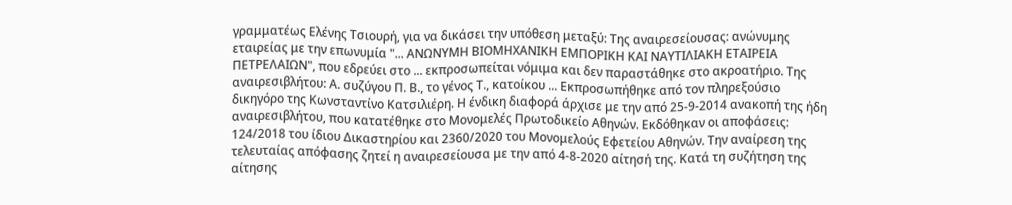γραμματέως Ελένης Τσιουρή, για να δικάσει την υπόθεση μεταξύ: Της αναιρεσείουσας: ανώνυμης εταιρείας με την επωνυμία "... ΑΝΩΝΥΜΗ ΒΙΟΜΗΧΑΝΙΚΗ ΕΜΠΟΡΙΚΗ ΚΑΙ ΝΑΥΤΙΛΙΑΚΗ ΕΤΑΙΡΕΙΑ ΠΕΤΡΕΛΑΙΩΝ", που εδρεύει στο ... εκπροσωπείται νόμιμα και δεν παραστάθηκε στο ακροατήριο. Της αναιρεσιβλήτου: Α. συζύγου Π. Β., το γένος Τ., κατοίκου ... Εκπροσωπήθηκε από τον πληρεξούσιο δικηγόρο της Κωνσταντίνο Κατσιλιέρη. Η ένδικη διαφορά άρχισε με την από 25-9-2014 ανακοπή της ήδη αναιρεσιβλήτου, που κατατέθηκε στο Μονομελές Πρωτοδικείο Αθηνών. Εκδόθηκαν οι αποφάσεις: 124/2018 του ίδιου Δικαστηρίου και 2360/2020 του Μονομελούς Εφετείου Αθηνών. Την αναίρεση της τελευταίας απόφασης ζητεί η αναιρεσείουσα με την από 4-8-2020 αίτησή της. Κατά τη συζήτηση της αίτησης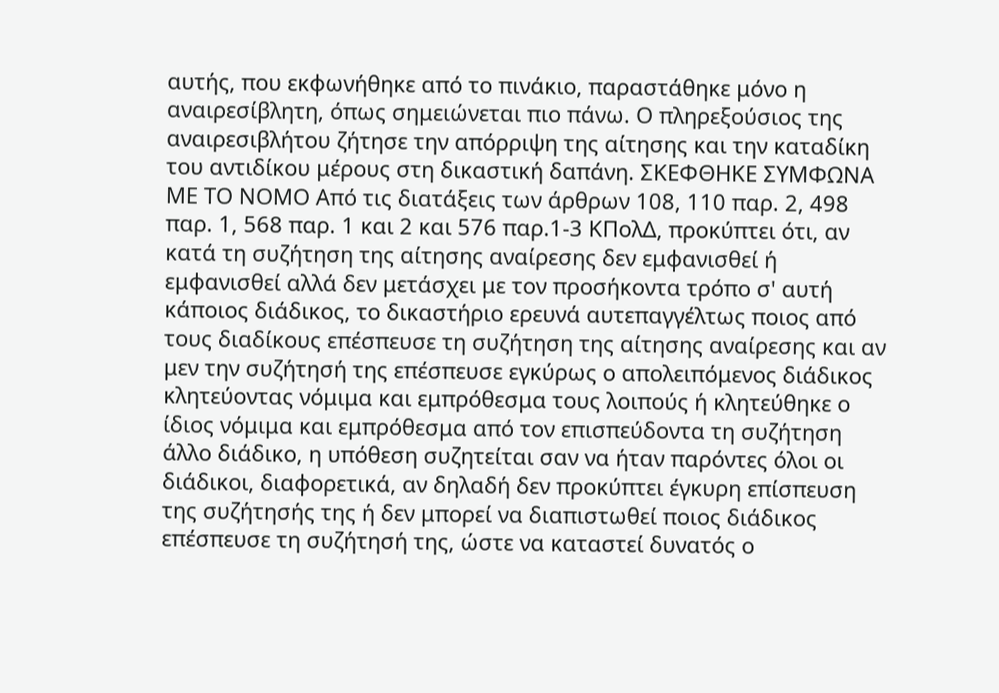αυτής, που εκφωνήθηκε από το πινάκιο, παραστάθηκε μόνο η αναιρεσίβλητη, όπως σημειώνεται πιο πάνω. Ο πληρεξούσιος της αναιρεσιβλήτου ζήτησε την απόρριψη της αίτησης και την καταδίκη του αντιδίκου μέρους στη δικαστική δαπάνη. ΣΚΕΦΘΗΚΕ ΣΥΜΦΩΝΑ ΜΕ ΤΟ ΝΟΜΟ Από τις διατάξεις των άρθρων 108, 110 παρ. 2, 498 παρ. 1, 568 παρ. 1 και 2 και 576 παρ.1-3 ΚΠολΔ, προκύπτει ότι, αν κατά τη συζήτηση της αίτησης αναίρεσης δεν εμφανισθεί ή εμφανισθεί αλλά δεν μετάσχει με τον προσήκοντα τρόπο σ' αυτή κάποιος διάδικος, το δικαστήριο ερευνά αυτεπαγγέλτως ποιος από τους διαδίκους επέσπευσε τη συζήτηση της αίτησης αναίρεσης και αν μεν την συζήτησή της επέσπευσε εγκύρως ο απολειπόμενος διάδικος κλητεύοντας νόμιμα και εμπρόθεσμα τους λοιπούς ή κλητεύθηκε ο ίδιος νόμιμα και εμπρόθεσμα από τον επισπεύδοντα τη συζήτηση άλλο διάδικο, η υπόθεση συζητείται σαν να ήταν παρόντες όλοι οι διάδικοι, διαφορετικά, αν δηλαδή δεν προκύπτει έγκυρη επίσπευση της συζήτησής της ή δεν μπορεί να διαπιστωθεί ποιος διάδικος επέσπευσε τη συζήτησή της, ώστε να καταστεί δυνατός ο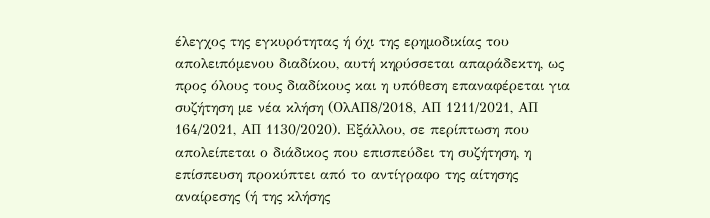έλεγχος της εγκυρότητας ή όχι της ερημοδικίας του απολειπόμενου διαδίκου, αυτή κηρύσσεται απαράδεκτη, ως προς όλους τους διαδίκους και η υπόθεση επαναφέρεται για συζήτηση με νέα κλήση (ΟλΑΠ8/2018, ΑΠ 1211/2021, ΑΠ 164/2021, ΑΠ 1130/2020). Εξάλλου, σε περίπτωση που απολείπεται ο διάδικος που επισπεύδει τη συζήτηση, η επίσπευση προκύπτει από το αντίγραφο της αίτησης αναίρεσης (ή της κλήσης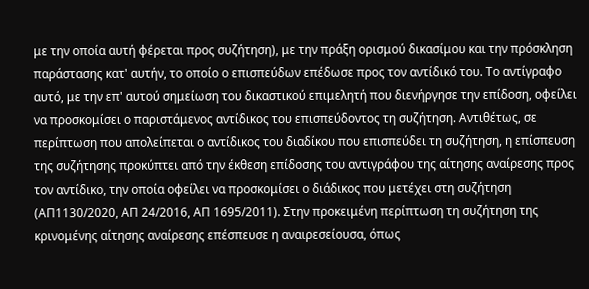με την οποία αυτή φέρεται προς συζήτηση), με την πράξη ορισμού δικασίμου και την πρόσκληση παράστασης κατ' αυτήν, το οποίο ο επισπεύδων επέδωσε προς τον αντίδικό του. Το αντίγραφο αυτό, με την επ' αυτού σημείωση του δικαστικού επιμελητή που διενήργησε την επίδοση, οφείλει να προσκομίσει ο παριστάμενος αντίδικος του επισπεύδοντος τη συζήτηση. Αντιθέτως, σε περίπτωση που απολείπεται ο αντίδικος του διαδίκου που επισπεύδει τη συζήτηση, η επίσπευση της συζήτησης προκύπτει από την έκθεση επίδοσης του αντιγράφου της αίτησης αναίρεσης προς τον αντίδικο, την οποία οφείλει να προσκομίσει ο διάδικος που μετέχει στη συζήτηση (ΑΠ1130/2020, ΑΠ 24/2016, ΑΠ 1695/2011). Στην προκειμένη περίπτωση τη συζήτηση της κρινομένης αίτησης αναίρεσης επέσπευσε η αναιρεσείουσα, όπως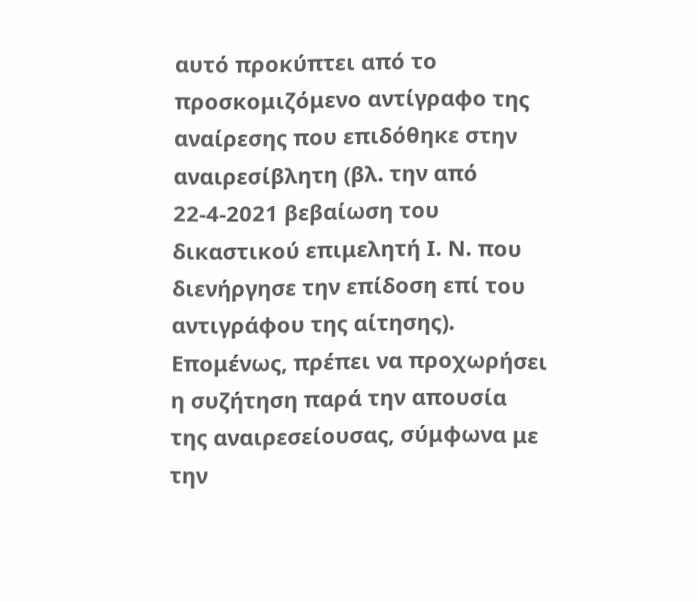αυτό προκύπτει από το προσκομιζόμενο αντίγραφο της αναίρεσης που επιδόθηκε στην αναιρεσίβλητη (βλ. την από 22-4-2021 βεβαίωση του δικαστικού επιμελητή Ι. Ν. που διενήργησε την επίδοση επί του αντιγράφου της αίτησης). Επομένως, πρέπει να προχωρήσει η συζήτηση παρά την απουσία της αναιρεσείουσας, σύμφωνα με την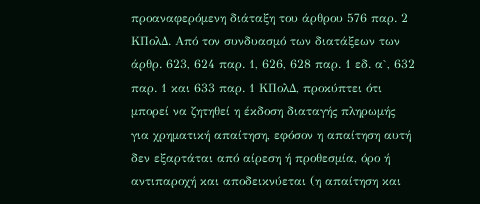προαναφερόμενη διάταξη του άρθρου 576 παρ. 2 ΚΠολΔ. Από τον συνδυασμό των διατάξεων των άρθρ. 623, 624 παρ. 1, 626, 628 παρ. 1 εδ. α`, 632 παρ. 1 και 633 παρ. 1 ΚΠολΔ, προκύπτει ότι μπορεί να ζητηθεί η έκδοση διαταγής πληρωμής για χρηματική απαίτηση, εφόσον η απαίτηση αυτή δεν εξαρτάται από αίρεση ή προθεσμία, όρο ή αντιπαροχή και αποδεικνύεται (η απαίτηση και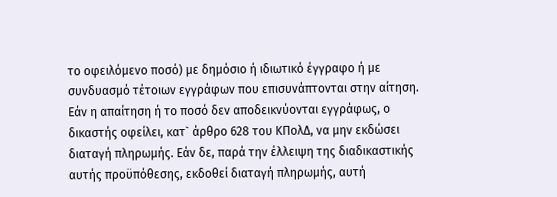το οφειλόμενο ποσό) με δημόσιο ή ιδιωτικό έγγραφο ή με συνδυασμό τέτοιων εγγράφων που επισυνάπτονται στην αίτηση. Εάν η απαίτηση ή το ποσό δεν αποδεικνύονται εγγράφως, ο δικαστής οφείλει, κατ` άρθρο 628 του ΚΠολΔ, να μην εκδώσει διαταγή πληρωμής. Εάν δε, παρά την έλλειψη της διαδικαστικής αυτής προϋπόθεσης, εκδοθεί διαταγή πληρωμής, αυτή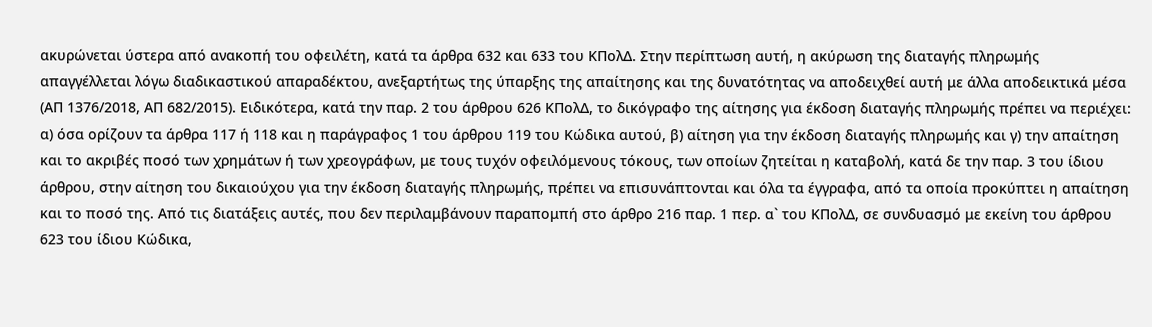ακυρώνεται ύστερα από ανακοπή του οφειλέτη, κατά τα άρθρα 632 και 633 του ΚΠολΔ. Στην περίπτωση αυτή, η ακύρωση της διαταγής πληρωμής απαγγέλλεται λόγω διαδικαστικού απαραδέκτου, ανεξαρτήτως της ύπαρξης της απαίτησης και της δυνατότητας να αποδειχθεί αυτή με άλλα αποδεικτικά μέσα (ΑΠ 1376/2018, ΑΠ 682/2015). Ειδικότερα, κατά την παρ. 2 του άρθρου 626 ΚΠολΔ, το δικόγραφο της αίτησης για έκδοση διαταγής πληρωμής πρέπει να περιέχει: α) όσα ορίζουν τα άρθρα 117 ή 118 και η παράγραφος 1 του άρθρου 119 του Κώδικα αυτού, β) αίτηση για την έκδοση διαταγής πληρωμής και γ) την απαίτηση και το ακριβές ποσό των χρημάτων ή των χρεογράφων, με τους τυχόν οφειλόμενους τόκους, των οποίων ζητείται η καταβολή, κατά δε την παρ. 3 του ίδιου άρθρου, στην αίτηση του δικαιούχου για την έκδοση διαταγής πληρωμής, πρέπει να επισυνάπτονται και όλα τα έγγραφα, από τα οποία προκύπτει η απαίτηση και το ποσό της. Από τις διατάξεις αυτές, που δεν περιλαμβάνουν παραπομπή στο άρθρο 216 παρ. 1 περ. α` του ΚΠολΔ, σε συνδυασμό με εκείνη του άρθρου 623 του ίδιου Κώδικα,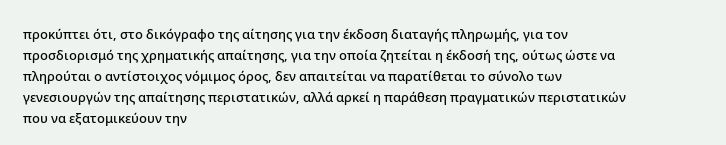προκύπτει ότι, στο δικόγραφο της αίτησης για την έκδοση διαταγής πληρωμής, για τον προσδιορισμό της χρηματικής απαίτησης, για την οποία ζητείται η έκδοσή της, ούτως ώστε να πληρούται ο αντίστοιχος νόμιμος όρος, δεν απαιτείται να παρατίθεται το σύνολο των γενεσιουργών της απαίτησης περιστατικών, αλλά αρκεί η παράθεση πραγματικών περιστατικών που να εξατομικεύουν την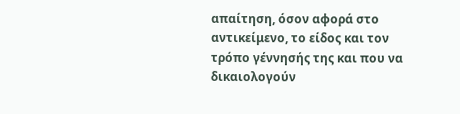απαίτηση, όσον αφορά στο αντικείμενο, το είδος και τον τρόπο γέννησής της και που να δικαιολογούν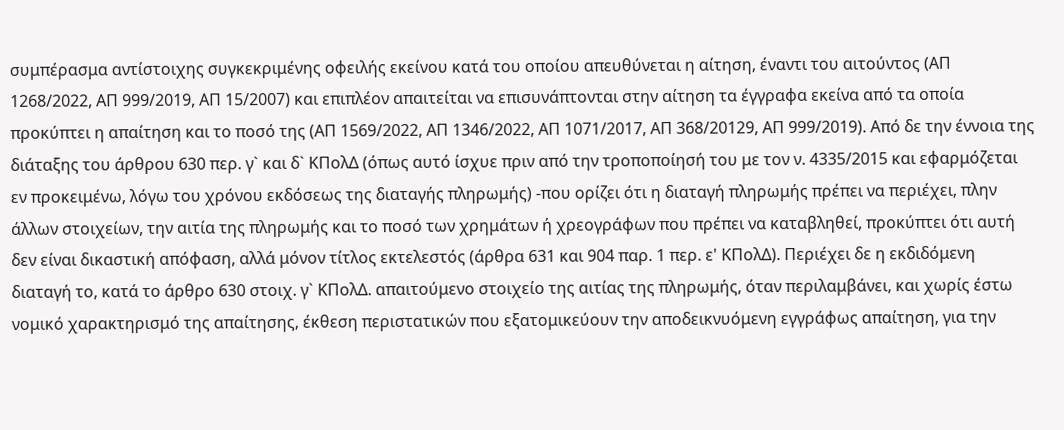συμπέρασμα αντίστοιχης συγκεκριμένης οφειλής εκείνου κατά του οποίου απευθύνεται η αίτηση, έναντι του αιτούντος (AΠ 1268/2022, ΑΠ 999/2019, ΑΠ 15/2007) και επιπλέον απαιτείται να επισυνάπτονται στην αίτηση τα έγγραφα εκείνα από τα οποία προκύπτει η απαίτηση και το ποσό της (ΑΠ 1569/2022, ΑΠ 1346/2022, ΑΠ 1071/2017, ΑΠ 368/20129, ΑΠ 999/2019). Από δε την έννοια της διάταξης του άρθρου 630 περ. γ` και δ` ΚΠολΔ (όπως αυτό ίσχυε πριν από την τροποποίησή του με τον ν. 4335/2015 και εφαρμόζεται εν προκειμένω, λόγω του χρόνου εκδόσεως της διαταγής πληρωμής) -που ορίζει ότι η διαταγή πληρωμής πρέπει να περιέχει, πλην άλλων στοιχείων, την αιτία της πληρωμής και το ποσό των χρημάτων ή χρεογράφων που πρέπει να καταβληθεί, προκύπτει ότι αυτή δεν είναι δικαστική απόφαση, αλλά μόνον τίτλος εκτελεστός (άρθρα 631 και 904 παρ. 1 περ. ε' ΚΠολΔ). Περιέχει δε η εκδιδόμενη διαταγή το, κατά το άρθρο 630 στοιχ. γ` ΚΠολΔ. απαιτούμενο στοιχείο της αιτίας της πληρωμής, όταν περιλαμβάνει, και χωρίς έστω νομικό χαρακτηρισμό της απαίτησης, έκθεση περιστατικών που εξατομικεύουν την αποδεικνυόμενη εγγράφως απαίτηση, για την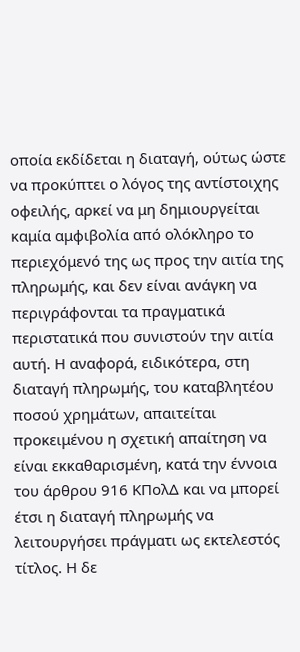οποία εκδίδεται η διαταγή, ούτως ώστε να προκύπτει ο λόγος της αντίστοιχης οφειλής, αρκεί να μη δημιουργείται καμία αμφιβολία από ολόκληρο το περιεχόμενό της ως προς την αιτία της πληρωμής, και δεν είναι ανάγκη να περιγράφονται τα πραγματικά περιστατικά που συνιστούν την αιτία αυτή. Η αναφορά, ειδικότερα, στη διαταγή πληρωμής, του καταβλητέου ποσού χρημάτων, απαιτείται προκειμένου η σχετική απαίτηση να είναι εκκαθαρισμένη, κατά την έννοια του άρθρου 916 ΚΠολΔ και να μπορεί έτσι η διαταγή πληρωμής να λειτουργήσει πράγματι ως εκτελεστός τίτλος. Η δε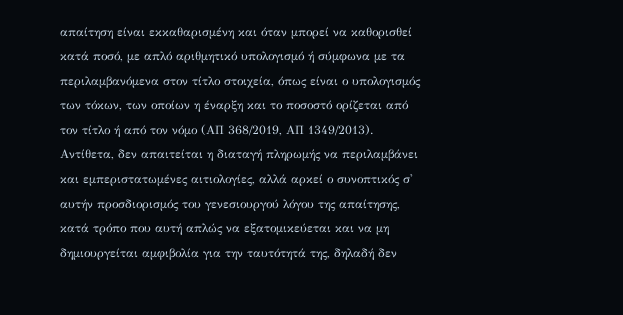απαίτηση είναι εκκαθαρισμένη και όταν μπορεί να καθορισθεί κατά ποσό, με απλό αριθμητικό υπολογισμό ή σύμφωνα με τα περιλαμβανόμενα στον τίτλο στοιχεία, όπως είναι ο υπολογισμός των τόκων, των οποίων η έναρξη και το ποσοστό ορίζεται από τον τίτλο ή από τον νόμο (ΑΠ 368/2019, ΑΠ 1349/2013). Αντίθετα, δεν απαιτείται η διαταγή πληρωμής να περιλαμβάνει και εμπεριστατωμένες αιτιολογίες, αλλά αρκεί ο συνοπτικός σ' αυτήν προσδιορισμός του γενεσιουργού λόγου της απαίτησης, κατά τρόπο που αυτή απλώς να εξατομικεύεται και να μη δημιουργείται αμφιβολία για την ταυτότητά της, δηλαδή δεν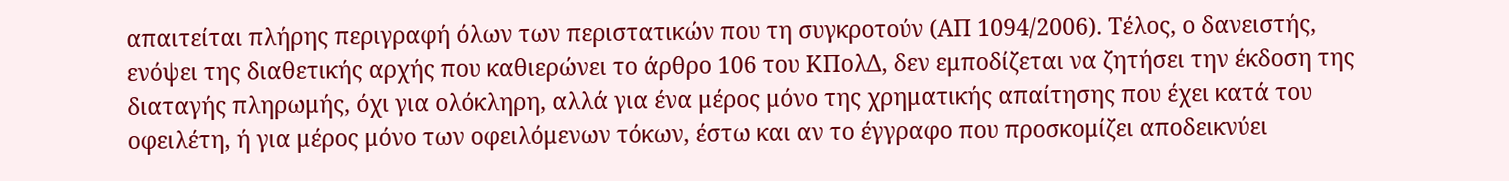απαιτείται πλήρης περιγραφή όλων των περιστατικών που τη συγκροτούν (ΑΠ 1094/2006). Τέλος, ο δανειστής, ενόψει της διαθετικής αρχής που καθιερώνει το άρθρο 106 του ΚΠολΔ, δεν εμποδίζεται να ζητήσει την έκδοση της διαταγής πληρωμής, όχι για ολόκληρη, αλλά για ένα μέρος μόνο της χρηματικής απαίτησης που έχει κατά του οφειλέτη, ή για μέρος μόνο των οφειλόμενων τόκων, έστω και αν το έγγραφο που προσκομίζει αποδεικνύει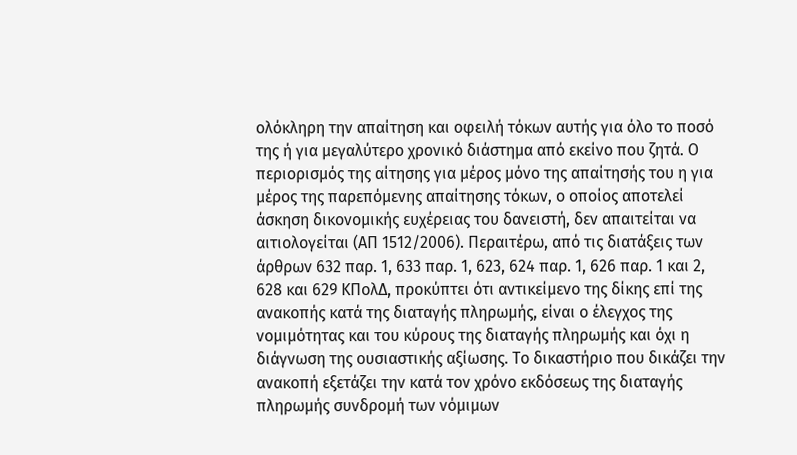ολόκληρη την απαίτηση και οφειλή τόκων αυτής για όλο το ποσό της ή για μεγαλύτερο χρονικό διάστημα από εκείνο που ζητά. Ο περιορισμός της αίτησης για μέρος μόνο της απαίτησής του η για μέρος της παρεπόμενης απαίτησης τόκων, ο οποίος αποτελεί άσκηση δικονομικής ευχέρειας του δανειστή, δεν απαιτείται να αιτιολογείται (ΑΠ 1512/2006). Περαιτέρω, από τις διατάξεις των άρθρων 632 παρ. 1, 633 παρ. 1, 623, 624 παρ. 1, 626 παρ. 1 και 2, 628 και 629 ΚΠολΔ, προκύπτει ότι αντικείμενο της δίκης επί της ανακοπής κατά της διαταγής πληρωμής, είναι ο έλεγχος της νομιμότητας και του κύρους της διαταγής πληρωμής και όχι η διάγνωση της ουσιαστικής αξίωσης. Το δικαστήριο που δικάζει την ανακοπή εξετάζει την κατά τον χρόνο εκδόσεως της διαταγής πληρωμής συνδρομή των νόμιμων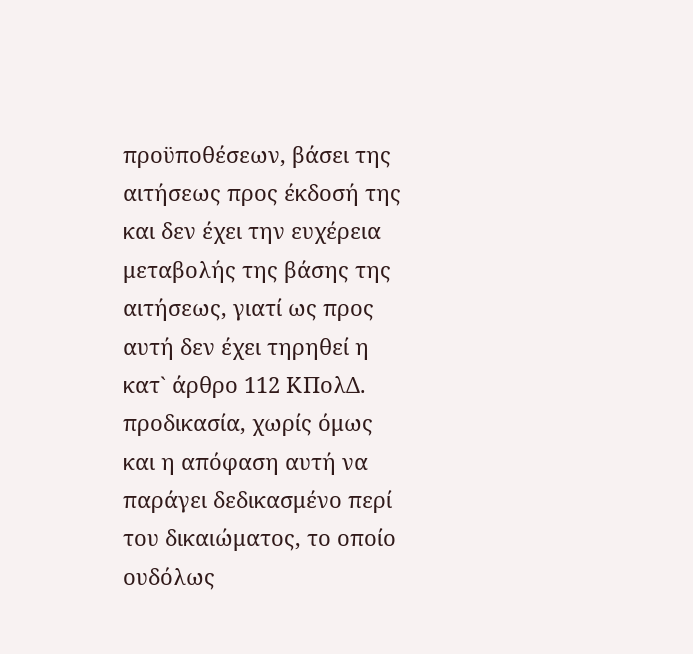προϋποθέσεων, βάσει της αιτήσεως προς έκδοσή της και δεν έχει την ευχέρεια μεταβολής της βάσης της αιτήσεως, γιατί ως προς αυτή δεν έχει τηρηθεί η κατ` άρθρο 112 ΚΠολΔ. προδικασία, χωρίς όμως και η απόφαση αυτή να παράγει δεδικασμένο περί του δικαιώματος, το οποίο ουδόλως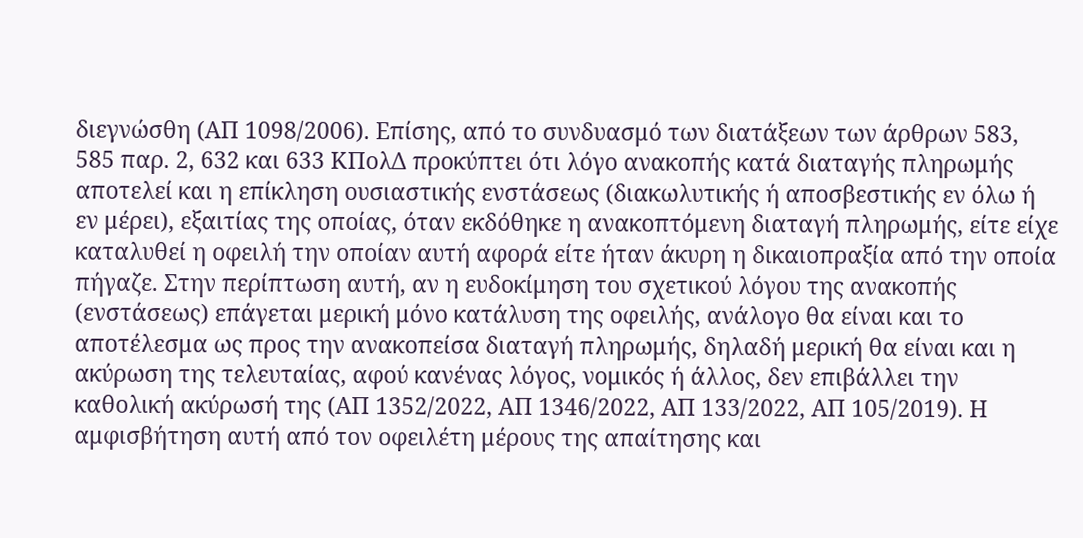διεγνώσθη (ΑΠ 1098/2006). Επίσης, από το συνδυασμό των διατάξεων των άρθρων 583, 585 παρ. 2, 632 και 633 ΚΠολΔ προκύπτει ότι λόγο ανακοπής κατά διαταγής πληρωμής αποτελεί και η επίκληση ουσιαστικής ενστάσεως (διακωλυτικής ή αποσβεστικής εν όλω ή εν μέρει), εξαιτίας της οποίας, όταν εκδόθηκε η ανακοπτόμενη διαταγή πληρωμής, είτε είχε καταλυθεί η οφειλή την οποίαν αυτή αφορά είτε ήταν άκυρη η δικαιοπραξία από την οποία πήγαζε. Στην περίπτωση αυτή, αν η ευδοκίμηση του σχετικού λόγου της ανακοπής (ενστάσεως) επάγεται μερική μόνο κατάλυση της οφειλής, ανάλογο θα είναι και το αποτέλεσμα ως προς την ανακοπείσα διαταγή πληρωμής, δηλαδή μερική θα είναι και η ακύρωση της τελευταίας, αφού κανένας λόγος, νομικός ή άλλος, δεν επιβάλλει την καθολική ακύρωσή της (ΑΠ 1352/2022, ΑΠ 1346/2022, ΑΠ 133/2022, ΑΠ 105/2019). Η αμφισβήτηση αυτή από τον οφειλέτη μέρους της απαίτησης και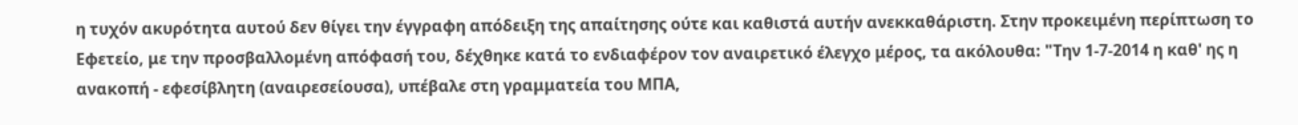η τυχόν ακυρότητα αυτού δεν θίγει την έγγραφη απόδειξη της απαίτησης ούτε και καθιστά αυτήν ανεκκαθάριστη. Στην προκειμένη περίπτωση το Εφετείο, με την προσβαλλομένη απόφασή του, δέχθηκε κατά το ενδιαφέρον τον αναιρετικό έλεγχο μέρος, τα ακόλουθα: "Την 1-7-2014 η καθ' ης η ανακοπή - εφεσίβλητη (αναιρεσείουσα), υπέβαλε στη γραμματεία του ΜΠΑ,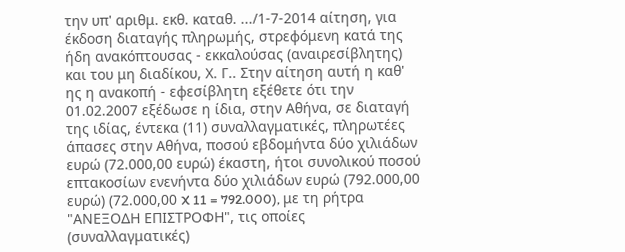την υπ' αριθμ. εκθ. καταθ. .../1-7-2014 αίτηση, για έκδοση διαταγής πληρωμής, στρεφόμενη κατά της ήδη ανακόπτουσας - εκκαλούσας (αναιρεσίβλητης) και του μη διαδίκου, Χ. Γ.. Στην αίτηση αυτή η καθ' ης η ανακοπή - εφεσίβλητη εξέθετε ότι την 01.02.2007 εξέδωσε η ίδια, στην Αθήνα, σε διαταγή της ιδίας, έντεκα (11) συναλλαγματικές, πληρωτέες άπασες στην Αθήνα, ποσού εβδομήντα δύο χιλιάδων ευρώ (72.000,00 ευρώ) έκαστη, ήτοι συνολικού ποσού επτακοσίων ενενήντα δύο χιλιάδων ευρώ (792.000,00 ευρώ) (72.000,00 X 11 = 792.000), με τη ρήτρα "ΑΝΕΞΟΔΗ ΕΠΙΣΤΡΟΦΗ", τις οποίες (συναλλαγματικές)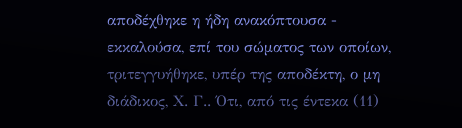αποδέχθηκε η ήδη ανακόπτουσα - εκκαλούσα, επί του σώματος των οποίων, τριτεγγυήθηκε, υπέρ της αποδέκτη, ο μη διάδικος, Χ. Γ.. Ότι, από τις έντεκα (11)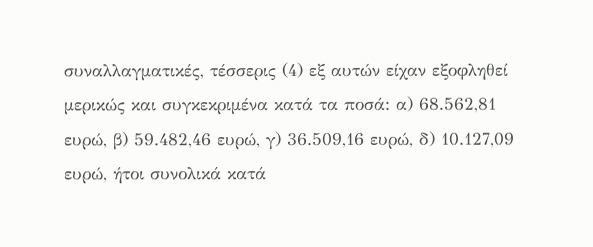συναλλαγματικές, τέσσερις (4) εξ αυτών είχαν εξοφληθεί μερικώς και συγκεκριμένα κατά τα ποσά: α) 68.562,81 ευρώ, β) 59.482,46 ευρώ, γ) 36.509,16 ευρώ, δ) 10.127,09 ευρώ, ήτοι συνολικά κατά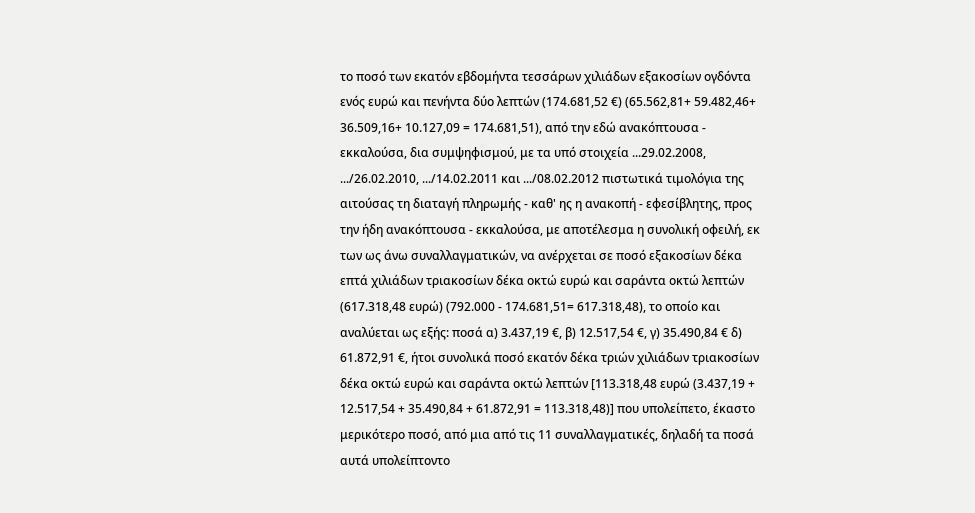το ποσό των εκατόν εβδομήντα τεσσάρων χιλιάδων εξακοσίων ογδόντα ενός ευρώ και πενήντα δύο λεπτών (174.681,52 €) (65.562,81+ 59.482,46+ 36.509,16+ 10.127,09 = 174.681,51), από την εδώ ανακόπτουσα - εκκαλούσα, δια συμψηφισμού, με τα υπό στοιχεία ...29.02.2008, .../26.02.2010, .../14.02.2011 και .../08.02.2012 πιστωτικά τιμολόγια της αιτούσας τη διαταγή πληρωμής - καθ' ης η ανακοπή - εφεσίβλητης, προς την ήδη ανακόπτουσα - εκκαλούσα, με αποτέλεσμα η συνολική οφειλή, εκ των ως άνω συναλλαγματικών, να ανέρχεται σε ποσό εξακοσίων δέκα επτά χιλιάδων τριακοσίων δέκα οκτώ ευρώ και σαράντα οκτώ λεπτών (617.318,48 ευρώ) (792.000 - 174.681,51= 617.318,48), το οποίο και αναλύεται ως εξής: ποσά α) 3.437,19 €, β) 12.517,54 €, γ) 35.490,84 € δ) 61.872,91 €, ήτοι συνολικά ποσό εκατόν δέκα τριών χιλιάδων τριακοσίων δέκα οκτώ ευρώ και σαράντα οκτώ λεπτών [113.318,48 ευρώ (3.437,19 + 12.517,54 + 35.490,84 + 61.872,91 = 113.318,48)] που υπολείπετο, έκαστο μερικότερο ποσό, από μια από τις 11 συναλλαγματικές, δηλαδή τα ποσά αυτά υπολείπτοντο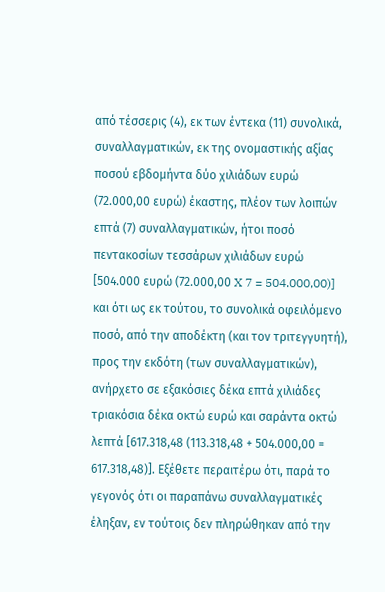από τέσσερις (4), εκ των έντεκα (11) συνολικά, συναλλαγματικών, εκ της ονομαστικής αξίας ποσού εβδομήντα δύο χιλιάδων ευρώ (72.000,00 ευρώ) έκαστης, πλέον των λοιπών επτά (7) συναλλαγματικών, ήτοι ποσό πεντακοσίων τεσσάρων χιλιάδων ευρώ [504.000 ευρώ (72.000,00 X 7 = 504.000,00)] και ότι ως εκ τούτου, το συνολικά οφειλόμενο ποσό, από την αποδέκτη (και τον τριτεγγυητή), προς την εκδότη (των συναλλαγματικών), ανήρχετο σε εξακόσιες δέκα επτά χιλιάδες τριακόσια δέκα οκτώ ευρώ και σαράντα οκτώ λεπτά [617.318,48 (113.318,48 + 504.000,00 = 617.318,48)]. Εξέθετε περαιτέρω ότι, παρά το γεγονός ότι οι παραπάνω συναλλαγματικές έληξαν, εν τούτοις δεν πληρώθηκαν από την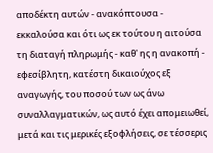αποδέκτη αυτών - ανακόπτουσα - εκκαλούσα και ότι ως εκ τούτου η αιτούσα τη διαταγή πληρωμής - καθ' ης η ανακοπή - εφεσίβλητη, κατέστη δικαιούχος εξ αναγωγής, του ποσού των ως άνω συναλλαγματικών, ως αυτό έχει απομειωθεί, μετά και τις μερικές εξοφλήσεις, σε τέσσερις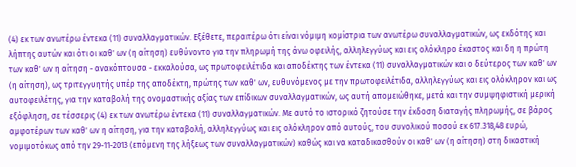(4) εκ των ανωτέρω έντεκα (11) συναλλαγματικών. Εξέθετε, περαιτέρω ότι είναι νόμιμη κομίστρια των ανωτέρω συναλλαγματικών, ως εκδότης και λήπτης αυτών και ότι οι καθ' ων (η αίτηση) ευθύνοντο για την πληρωμή της άνω οφειλής, αλληλεγγύως και εις ολόκληρο έκαστος και δη η πρώτη των καθ' ων η αίτηση - ανακόπτουσα - εκκαλούσα, ως πρωτοφειλέτιδα και αποδέκτης των έντεκα (11) συναλλαγματικών και ο δεύτερος των καθ' ων (η αίτηση), ως τριτεγγυητής υπέρ της αποδέκτη, πρώτης των καθ' ων, ευθυνόμενος με την πρωτοφειλέτιδα, αλληλεγγύως και εις ολόκληρον και ως αυτοφειλέτης, για την καταβολή της ονομαστικής αξίας των επίδικων συναλλαγματικών, ως αυτή απομειώθηκε, μετά και την συμψηφιστική μερική εξόφληση, σε τέσσερις (4) εκ των ανωτέρω έντεκα (11) συναλλαγματικών. Με αυτό το ιστορικό ζητούσε την έκδοση διαταγής πληρωμής, σε βάρος αμφοτέρων των καθ' ων η αίτηση, για την καταβολή, αλληλεγγύως και εις ολόκληρον από αυτούς, του συνολικού ποσού εκ 617.318,48 ευρώ, νομιμοτόκως από την 29-11-2013 (επόμενη της λήξεως των συναλλαγματικών) καθώς και να καταδικασθούν οι καθ' ων (η αίτηση) στη δικαστική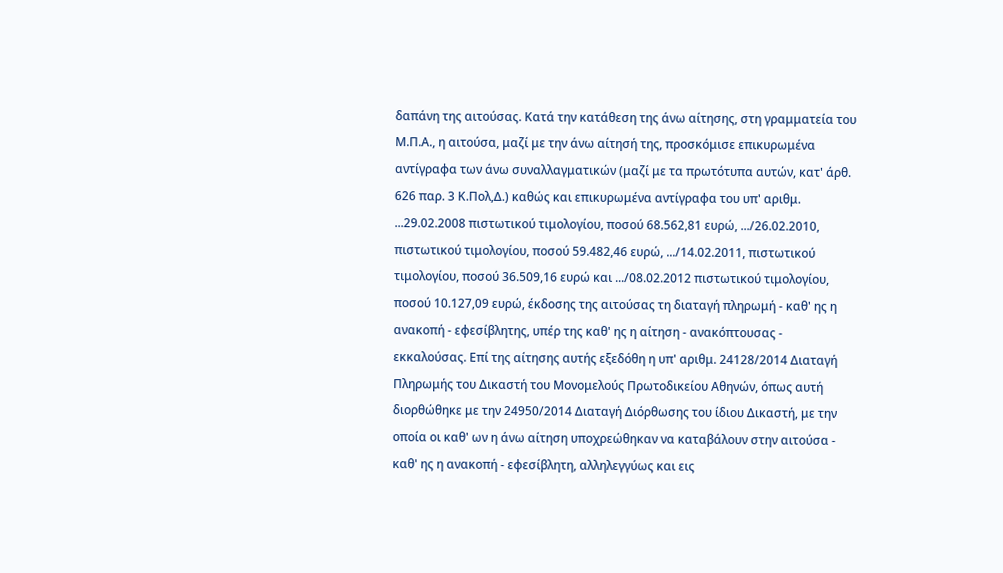δαπάνη της αιτούσας. Κατά την κατάθεση της άνω αίτησης, στη γραμματεία του Μ.Π.Α., η αιτούσα, μαζί με την άνω αίτησή της, προσκόμισε επικυρωμένα αντίγραφα των άνω συναλλαγματικών (μαζί με τα πρωτότυπα αυτών, κατ' άρθ. 626 παρ. 3 Κ.Πολ,Δ.) καθώς και επικυρωμένα αντίγραφα του υπ' αριθμ. ...29.02.2008 πιστωτικού τιμολογίου, ποσού 68.562,81 ευρώ, .../26.02.2010, πιστωτικού τιμολογίου, ποσού 59.482,46 ευρώ, .../14.02.2011, πιστωτικού τιμολογίου, ποσού 36.509,16 ευρώ και .../08.02.2012 πιστωτικού τιμολογίου, ποσού 10.127,09 ευρώ, έκδοσης της αιτούσας τη διαταγή πληρωμή - καθ' ης η ανακοπή - εφεσίβλητης, υπέρ της καθ' ης η αίτηση - ανακόπτουσας - εκκαλούσας. Επί της αίτησης αυτής εξεδόθη η υπ' αριθμ. 24128/2014 Διαταγή Πληρωμής του Δικαστή του Μονομελούς Πρωτοδικείου Αθηνών, όπως αυτή διορθώθηκε με την 24950/2014 Διαταγή Διόρθωσης του ίδιου Δικαστή, με την οποία οι καθ' ων η άνω αίτηση υποχρεώθηκαν να καταβάλουν στην αιτούσα - καθ' ης η ανακοπή - εφεσίβλητη, αλληλεγγύως και εις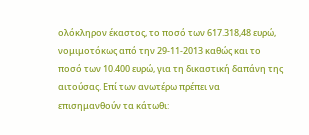ολόκληρον έκαστος, το ποσό των 617.318,48 ευρώ, νομιμοτόκως από την 29-11-2013 καθώς και το ποσό των 10.400 ευρώ, για τη δικαστική δαπάνη της αιτούσας. Επί των ανωτέρω πρέπει να επισημανθούν τα κάτωθι: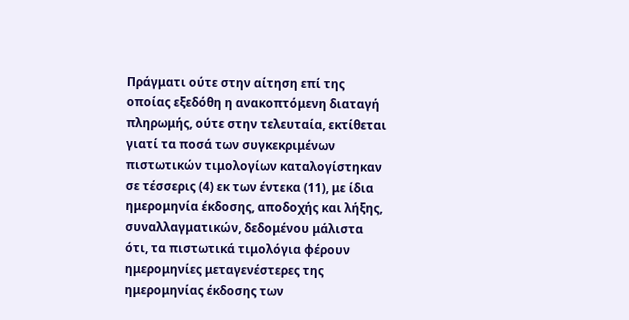Πράγματι ούτε στην αίτηση επί της οποίας εξεδόθη η ανακοπτόμενη διαταγή πληρωμής, ούτε στην τελευταία, εκτίθεται γιατί τα ποσά των συγκεκριμένων πιστωτικών τιμολογίων καταλογίστηκαν σε τέσσερις (4) εκ των έντεκα (11), με ίδια ημερομηνία έκδοσης, αποδοχής και λήξης, συναλλαγματικών, δεδομένου μάλιστα ότι, τα πιστωτικά τιμολόγια φέρουν ημερομηνίες μεταγενέστερες της ημερομηνίας έκδοσης των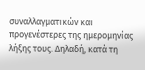συναλλαγματικών και προγενέστερες της ημερομηνίας λήξης τους. Δηλαδή, κατά τη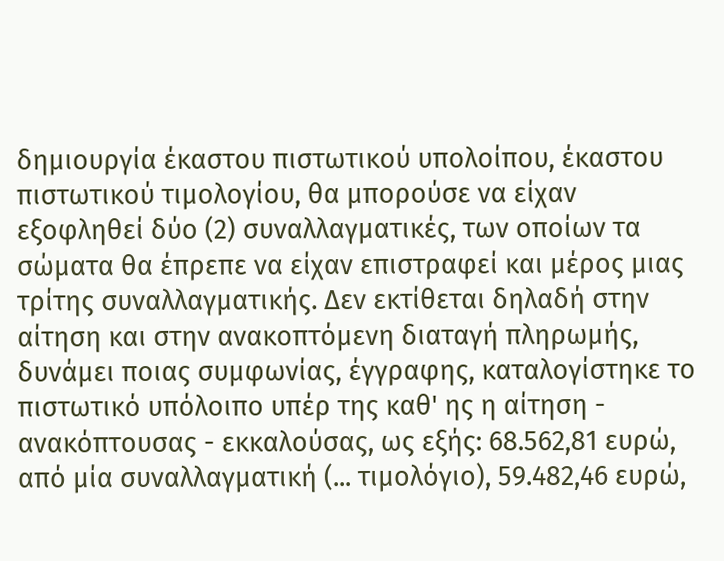δημιουργία έκαστου πιστωτικού υπολοίπου, έκαστου πιστωτικού τιμολογίου, θα μπορούσε να είχαν εξοφληθεί δύο (2) συναλλαγματικές, των οποίων τα σώματα θα έπρεπε να είχαν επιστραφεί και μέρος μιας τρίτης συναλλαγματικής. Δεν εκτίθεται δηλαδή στην αίτηση και στην ανακοπτόμενη διαταγή πληρωμής, δυνάμει ποιας συμφωνίας, έγγραφης, καταλογίστηκε το πιστωτικό υπόλοιπο υπέρ της καθ' ης η αίτηση - ανακόπτουσας - εκκαλούσας, ως εξής: 68.562,81 ευρώ, από μία συναλλαγματική (... τιμολόγιο), 59.482,46 ευρώ,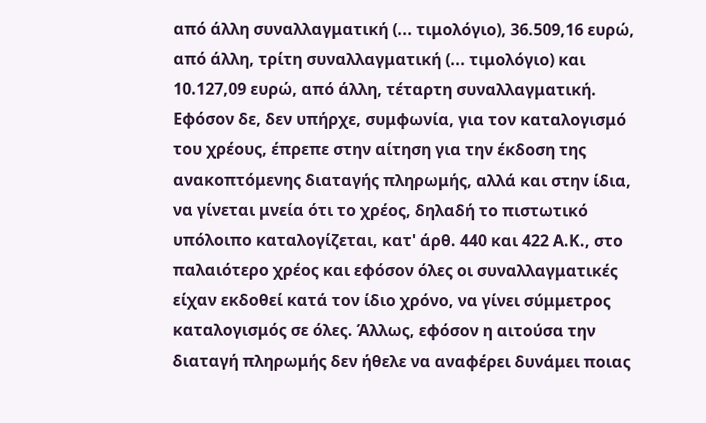από άλλη συναλλαγματική (... τιμολόγιο), 36.509,16 ευρώ, από άλλη, τρίτη συναλλαγματική (... τιμολόγιο) και 10.127,09 ευρώ, από άλλη, τέταρτη συναλλαγματική. Εφόσον δε, δεν υπήρχε, συμφωνία, για τον καταλογισμό του χρέους, έπρεπε στην αίτηση για την έκδοση της ανακοπτόμενης διαταγής πληρωμής, αλλά και στην ίδια, να γίνεται μνεία ότι το χρέος, δηλαδή το πιστωτικό υπόλοιπο καταλογίζεται, κατ' άρθ. 440 και 422 Α.Κ., στο παλαιότερο χρέος και εφόσον όλες οι συναλλαγματικές είχαν εκδοθεί κατά τον ίδιο χρόνο, να γίνει σύμμετρος καταλογισμός σε όλες. Άλλως, εφόσον η αιτούσα την διαταγή πληρωμής δεν ήθελε να αναφέρει δυνάμει ποιας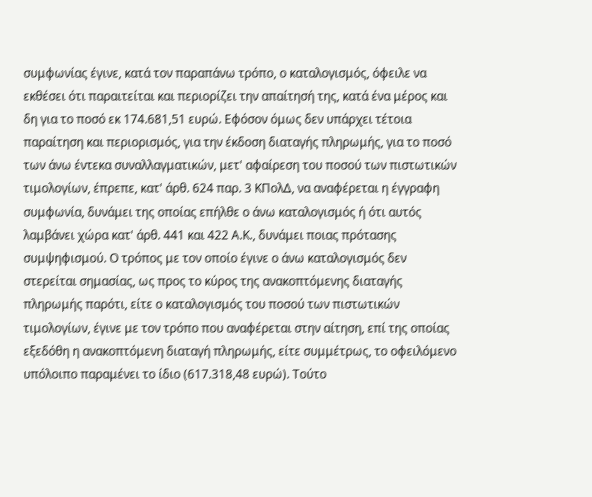συμφωνίας έγινε, κατά τον παραπάνω τρόπο, ο καταλογισμός, όφειλε να εκθέσει ότι παραιτείται και περιορίζει την απαίτησή της, κατά ένα μέρος και δη για το ποσό εκ 174.681,51 ευρώ. Εφόσον όμως δεν υπάρχει τέτοια παραίτηση και περιορισμός, για την έκδοση διαταγής πληρωμής, για το ποσό των άνω έντεκα συναλλαγματικών, μετ' αφαίρεση του ποσού των πιστωτικών τιμολογίων, έπρεπε, κατ' άρθ. 624 παρ. 3 ΚΠολΔ, να αναφέρεται η έγγραφη συμφωνία, δυνάμει της οποίας επήλθε ο άνω καταλογισμός ή ότι αυτός λαμβάνει χώρα κατ' άρθ. 441 και 422 Α.Κ., δυνάμει ποιας πρότασης συμψηφισμού. Ο τρόπος με τον οποίο έγινε ο άνω καταλογισμός δεν στερείται σημασίας, ως προς το κύρος της ανακοπτόμενης διαταγής πληρωμής παρότι, είτε ο καταλογισμός του ποσού των πιστωτικών τιμολογίων, έγινε με τον τρόπο που αναφέρεται στην αίτηση, επί της οποίας εξεδόθη η ανακοπτόμενη διαταγή πληρωμής, είτε συμμέτρως, το οφειλόμενο υπόλοιπο παραμένει το ίδιο (617.318,48 ευρώ). Τούτο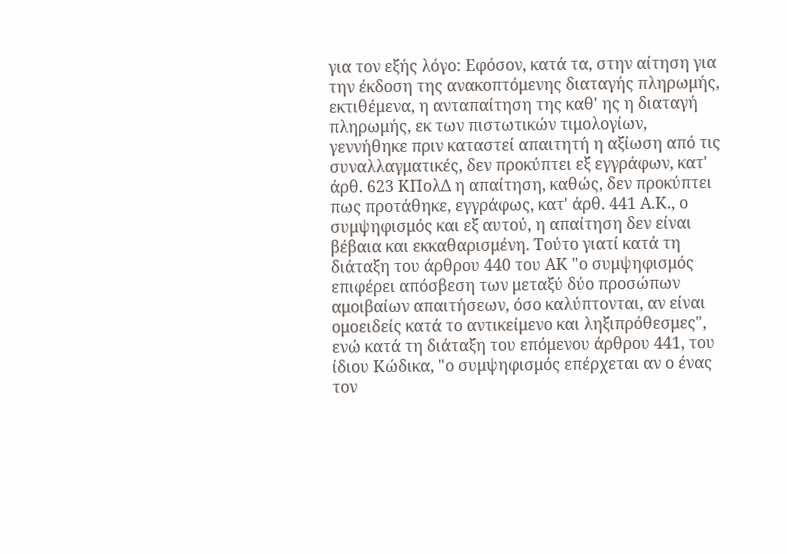για τον εξής λόγο: Εφόσον, κατά τα, στην αίτηση για την έκδοση της ανακοπτόμενης διαταγής πληρωμής, εκτιθέμενα, η ανταπαίτηση της καθ' ης η διαταγή πληρωμής, εκ των πιστωτικών τιμολογίων, γεννήθηκε πριν καταστεί απαιτητή η αξίωση από τις συναλλαγματικές, δεν προκύπτει εξ εγγράφων, κατ' άρθ. 623 ΚΠολΔ η απαίτηση, καθώς, δεν προκύπτει πως προτάθηκε, εγγράφως, κατ' άρθ. 441 Α.Κ., ο συμψηφισμός και εξ αυτού, η απαίτηση δεν είναι βέβαια και εκκαθαρισμένη. Τούτο γιατί κατά τη διάταξη του άρθρου 440 του ΑΚ "ο συμψηφισμός επιφέρει απόσβεση των μεταξύ δύο προσώπων αμοιβαίων απαιτήσεων, όσο καλύπτονται, αν είναι ομοειδείς κατά το αντικείμενο και ληξιπρόθεσμες", ενώ κατά τη διάταξη του επόμενου άρθρου 441, του ίδιου Κώδικα, "ο συμψηφισμός επέρχεται αν ο ένας τον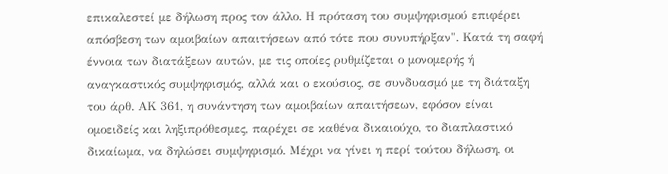επικαλεστεί με δήλωση προς τον άλλο. Η πρόταση του συμψηφισμού επιφέρει απόσβεση των αμοιβαίων απαιτήσεων από τότε που συνυπήρξαν". Κατά τη σαφή έννοια των διατάξεων αυτών, με τις οποίες ρυθμίζεται ο μονομερής ή αναγκαστικός συμψηφισμός, αλλά και ο εκούσιος, σε συνδυασμό με τη διάταξη του άρθ. ΑΚ 361, η συνάντηση των αμοιβαίων απαιτήσεων, εφόσον είναι ομοειδείς και ληξιπρόθεσμες, παρέχει σε καθένα δικαιούχο, το διαπλαστικό δικαίωμα, να δηλώσει συμψηφισμό. Μέχρι να γίνει η περί τούτου δήλωση, οι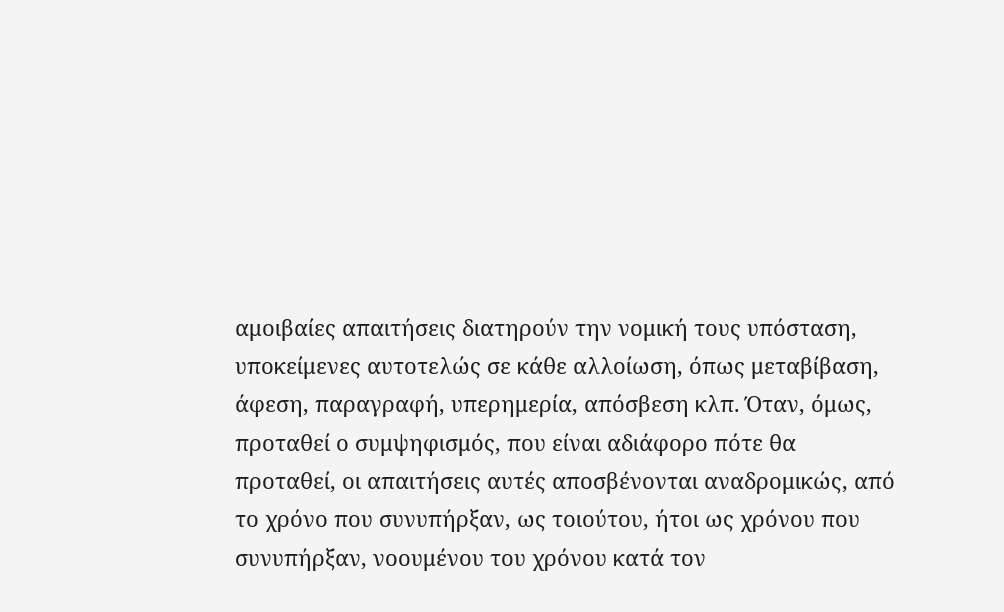αμοιβαίες απαιτήσεις διατηρούν την νομική τους υπόσταση, υποκείμενες αυτοτελώς σε κάθε αλλοίωση, όπως μεταβίβαση, άφεση, παραγραφή, υπερημερία, απόσβεση κλπ. Όταν, όμως, προταθεί ο συμψηφισμός, που είναι αδιάφορο πότε θα προταθεί, οι απαιτήσεις αυτές αποσβένονται αναδρομικώς, από το χρόνο που συνυπήρξαν, ως τοιούτου, ήτοι ως χρόνου που συνυπήρξαν, νοουμένου του χρόνου κατά τον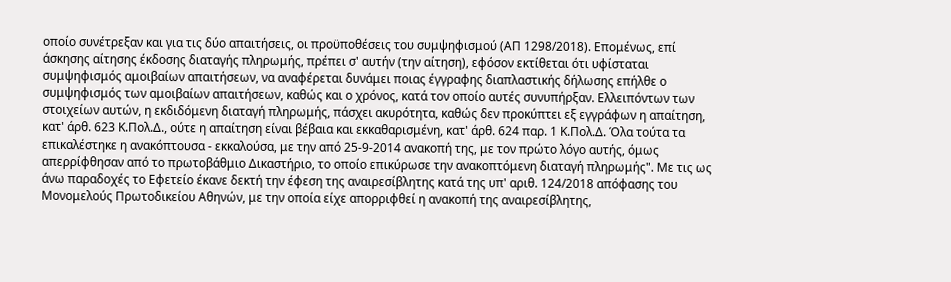οποίο συνέτρεξαν και για τις δύο απαιτήσεις, οι προϋποθέσεις του συμψηφισμού (ΑΠ 1298/2018). Επομένως, επί άσκησης αίτησης έκδοσης διαταγής πληρωμής, πρέπει σ' αυτήν (την αίτηση), εφόσον εκτίθεται ότι υφίσταται συμψηφισμός αμοιβαίων απαιτήσεων, να αναφέρεται δυνάμει ποιας έγγραφης διαπλαστικής δήλωσης επήλθε ο συμψηφισμός των αμοιβαίων απαιτήσεων, καθώς και ο χρόνος, κατά τον οποίο αυτές συνυπήρξαν. Ελλειπόντων των στοιχείων αυτών, η εκδιδόμενη διαταγή πληρωμής, πάσχει ακυρότητα, καθώς δεν προκύπτει εξ εγγράφων η απαίτηση, κατ' άρθ. 623 Κ.Πολ.Δ., ούτε η απαίτηση είναι βέβαια και εκκαθαρισμένη, κατ' άρθ. 624 παρ. 1 Κ.Πολ.Δ. Όλα τούτα τα επικαλέστηκε η ανακόπτουσα - εκκαλούσα, με την από 25-9-2014 ανακοπή της, με τον πρώτο λόγο αυτής, όμως απερρίφθησαν από το πρωτοβάθμιο Δικαστήριο, το οποίο επικύρωσε την ανακοπτόμενη διαταγή πληρωμής". Με τις ως άνω παραδοχές το Εφετείο έκανε δεκτή την έφεση της αναιρεσίβλητης κατά της υπ' αριθ. 124/2018 απόφασης του Μονομελούς Πρωτοδικείου Αθηνών, με την οποία είχε απορριφθεί η ανακοπή της αναιρεσίβλητης,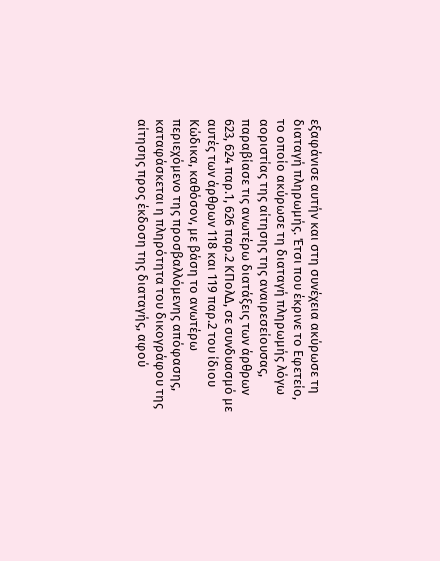εξαφάνισε αυτήν και στη συνέχεια ακύρωσε τη διαταγή πληρωμής. Έτσι που έκρινε το Εφετείο, το οποίο ακύρωσε τη διαταγή πληρωμής λόγω αοριστίας της αίτησης της αναιρεσείουσας, παραβίασε τις ανωτέρω διατάξεις των άρθρων 623, 624 παρ.1, 626 παρ.2 ΚΠολΔ, σε συνδυασμό με αυτές των άρθρων 118 και 119 παρ.2 του ίδιου Κώδικα, καθόσον, με βάση το ανωτέρω περιεχόμενο της προσβαλλόμενης απόφασης, καταφάσκεται η πληρότητα του δικογράφου της αίτησης προς έκδοση της διαταγής, αφού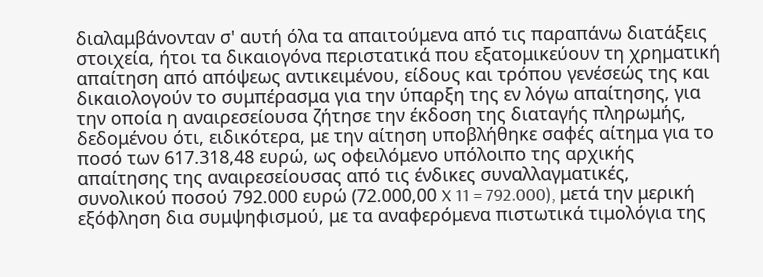διαλαμβάνονταν σ' αυτή όλα τα απαιτούμενα από τις παραπάνω διατάξεις στοιχεία, ήτοι τα δικαιογόνα περιστατικά που εξατομικεύουν τη χρηματική απαίτηση από απόψεως αντικειμένου, είδους και τρόπου γενέσεώς της και δικαιολογούν το συμπέρασμα για την ύπαρξη της εν λόγω απαίτησης, για την οποία η αναιρεσείουσα ζήτησε την έκδοση της διαταγής πληρωμής, δεδομένου ότι, ειδικότερα, με την αίτηση υποβλήθηκε σαφές αίτημα για το ποσό των 617.318,48 ευρώ, ως οφειλόμενο υπόλοιπο της αρχικής απαίτησης της αναιρεσείουσας από τις ένδικες συναλλαγματικές, συνολικού ποσού 792.000 ευρώ (72.000,00 X 11 = 792.000), μετά την μερική εξόφληση δια συμψηφισμού, με τα αναφερόμενα πιστωτικά τιμολόγια της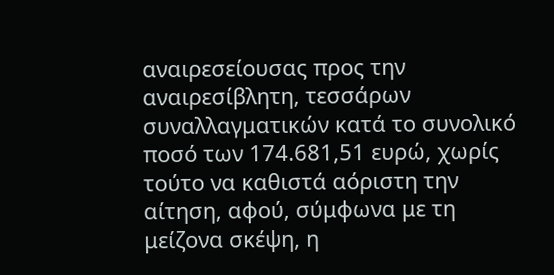αναιρεσείουσας προς την αναιρεσίβλητη, τεσσάρων συναλλαγματικών κατά το συνολικό ποσό των 174.681,51 ευρώ, χωρίς τούτο να καθιστά αόριστη την αίτηση, αφού, σύμφωνα με τη μείζονα σκέψη, η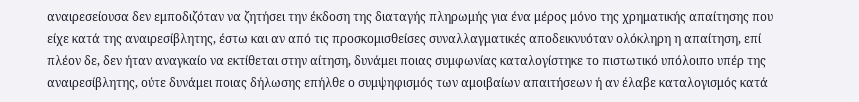αναιρεσείουσα δεν εμποδιζόταν να ζητήσει την έκδοση της διαταγής πληρωμής για ένα μέρος μόνο της χρηματικής απαίτησης που είχε κατά της αναιρεσίβλητης, έστω και αν από τις προσκομισθείσες συναλλαγματικές αποδεικνυόταν ολόκληρη η απαίτηση, επί πλέον δε, δεν ήταν αναγκαίο να εκτίθεται στην αίτηση, δυνάμει ποιας συμφωνίας καταλογίστηκε το πιστωτικό υπόλοιπο υπέρ της αναιρεσίβλητης, ούτε δυνάμει ποιας δήλωσης επήλθε ο συμψηφισμός των αμοιβαίων απαιτήσεων ή αν έλαβε καταλογισμός κατά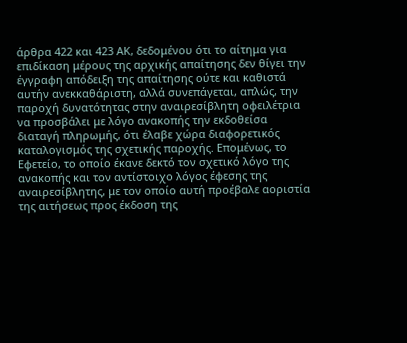άρθρα 422 και 423 ΑΚ, δεδομένου ότι το αίτημα για επιδίκαση μέρους της αρχικής απαίτησης δεν θίγει την έγγραφη απόδειξη της απαίτησης ούτε και καθιστά αυτήν ανεκκαθάριστη, αλλά συνεπάγεται, απλώς, την παροχή δυνατότητας στην αναιρεσίβλητη οφειλέτρια να προσβάλει με λόγο ανακοπής την εκδοθείσα διαταγή πληρωμής, ότι έλαβε χώρα διαφορετικός καταλογισμός της σχετικής παροχής. Επομένως, το Εφετείο, το οποίο έκανε δεκτό τον σχετικό λόγο της ανακοπής και τον αντίστοιχο λόγος έφεσης της αναιρεσίβλητης, με τον οποίο αυτή προέβαλε αοριστία της αιτήσεως προς έκδοση της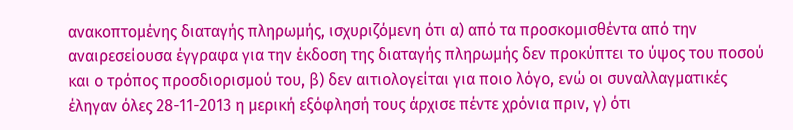ανακοπτομένης διαταγής πληρωμής, ισχυριζόμενη ότι α) από τα προσκομισθέντα από την αναιρεσείουσα έγγραφα για την έκδοση της διαταγής πληρωμής δεν προκύπτει το ύψος του ποσού και ο τρόπος προσδιορισμού του, β) δεν αιτιολογείται για ποιο λόγο, ενώ οι συναλλαγματικές έληγαν όλες 28-11-2013 η μερική εξόφλησή τους άρχισε πέντε χρόνια πριν, γ) ότι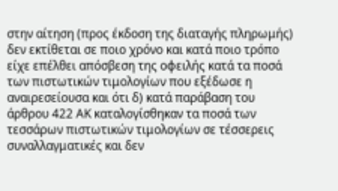στην αίτηση (προς έκδοση της διαταγής πληρωμής) δεν εκτίθεται σε ποιο χρόνο και κατά ποιο τρόπο είχε επέλθει απόσβεση της οφειλής κατά τα ποσά των πιστωτικών τιμολογίων που εξέδωσε η αναιρεσείουσα και ότι δ) κατά παράβαση του άρθρου 422 ΑΚ καταλογίσθηκαν τα ποσά των τεσσάρων πιστωτικών τιμολογίων σε τέσσερεις συναλλαγματικές και δεν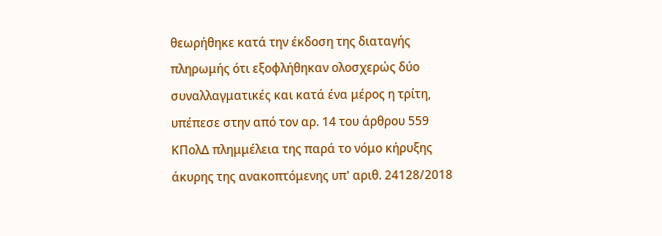θεωρήθηκε κατά την έκδοση της διαταγής πληρωμής ότι εξοφλήθηκαν ολοσχερώς δύο συναλλαγματικές και κατά ένα μέρος η τρίτη, υπέπεσε στην από τον αρ. 14 του άρθρου 559 ΚΠολΔ πλημμέλεια της παρά το νόμο κήρυξης άκυρης της ανακοπτόμενης υπ' αριθ. 24128/2018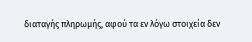διαταγής πληρωμής, αφού τα εν λόγω στοιχεία δεν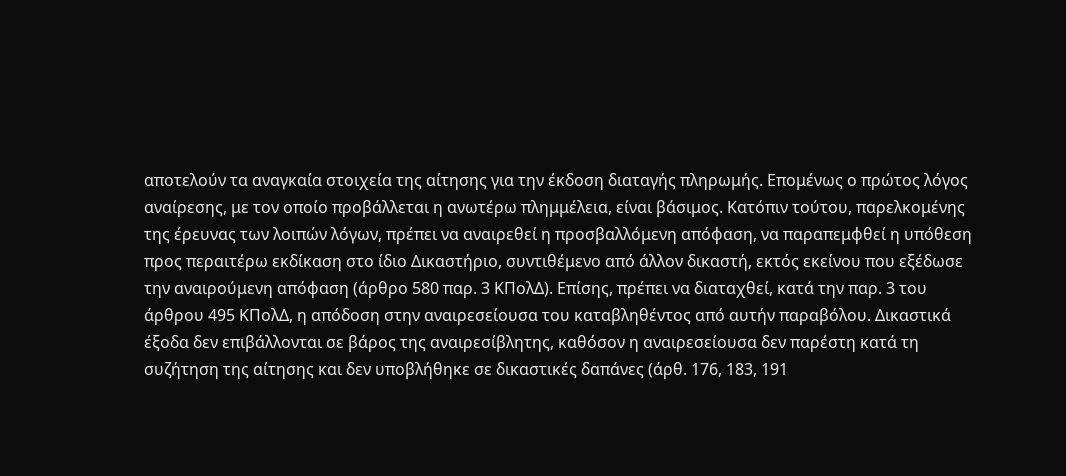αποτελούν τα αναγκαία στοιχεία της αίτησης για την έκδοση διαταγής πληρωμής. Επομένως ο πρώτος λόγος αναίρεσης, με τον οποίο προβάλλεται η ανωτέρω πλημμέλεια, είναι βάσιμος. Κατόπιν τούτου, παρελκομένης της έρευνας των λοιπών λόγων, πρέπει να αναιρεθεί η προσβαλλόμενη απόφαση, να παραπεμφθεί η υπόθεση προς περαιτέρω εκδίκαση στο ίδιο Δικαστήριο, συντιθέμενο από άλλον δικαστή, εκτός εκείνου που εξέδωσε την αναιρούμενη απόφαση (άρθρο 580 παρ. 3 ΚΠολΔ). Επίσης, πρέπει να διαταχθεί, κατά την παρ. 3 του άρθρου 495 ΚΠολΔ, η απόδοση στην αναιρεσείουσα του καταβληθέντος από αυτήν παραβόλου. Δικαστικά έξοδα δεν επιβάλλονται σε βάρος της αναιρεσίβλητης, καθόσον η αναιρεσείουσα δεν παρέστη κατά τη συζήτηση της αίτησης και δεν υποβλήθηκε σε δικαστικές δαπάνες (άρθ. 176, 183, 191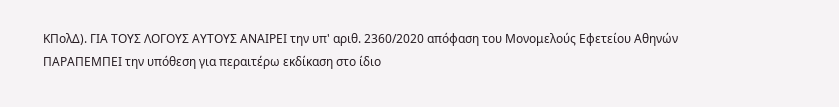ΚΠολΔ). ΓΙΑ ΤΟΥΣ ΛΟΓΟΥΣ ΑΥΤΟΥΣ ΑΝΑΙΡΕΙ την υπ' αριθ. 2360/2020 απόφαση του Μονομελούς Εφετείου Αθηνών ΠΑΡΑΠΕΜΠΕΙ την υπόθεση για περαιτέρω εκδίκαση στο ίδιο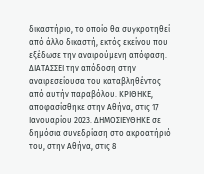δικαστήριο, το οποίο θα συγκροτηθεί από άλλο δικαστή, εκτός εκείνου που εξέδωσε την αναιρούμενη απόφαση. ΔΙΑΤΑΣΣΕΙ την απόδοση στην αναιρεσείουσα του καταβληθέντος από αυτήν παραβόλου. ΚΡΙΘΗΚΕ, αποφασίσθηκε στην Αθήνα, στις 17 Ιανουαρίου 2023. ΔΗΜΟΣΙΕΥΘΗΚΕ σε δημόσια συνεδρίαση στο ακροατήριό του, στην Αθήνα, στις 8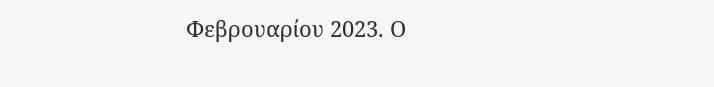Φεβρουαρίου 2023. Ο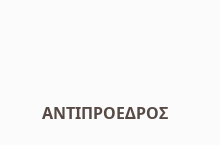ΑΝΤΙΠΡΟΕΔΡΟΣ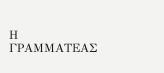Η ΓΡΑΜΜΑΤΕΑΣ